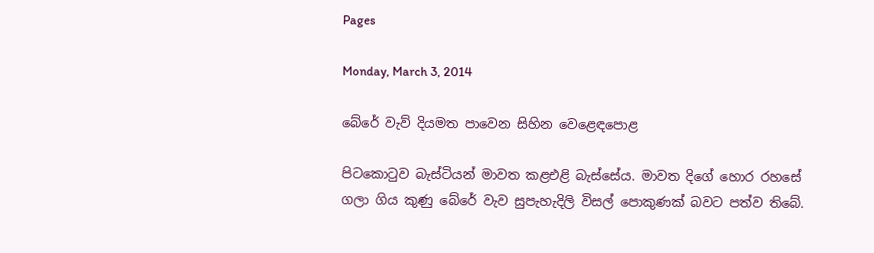Pages

Monday, March 3, 2014

බේරේ වැව් දියමත පාවෙන සිහින වෙළෙඳපොළ

පිටකොටුව බැස්‌ටියන් මාවත කළඑළි බැස්‌සේය. මාවත දිගේ හොර රහසේ ගලා ගිය කුණු බේරේ වැව සුපැහැදිලි විසල් පොකුණක්‌ බවට පත්ව තිබේ.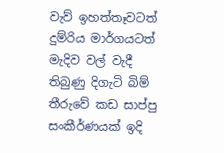වැව් ඉහත්තෑවටත් දුම්රිය මාර්ගයටත් මැදිව වල් වැදී තිබුණු දිගැටි බිම් තීරුවේ කඩ සාප්පු සංකීර්ණයක්‌ ඉදි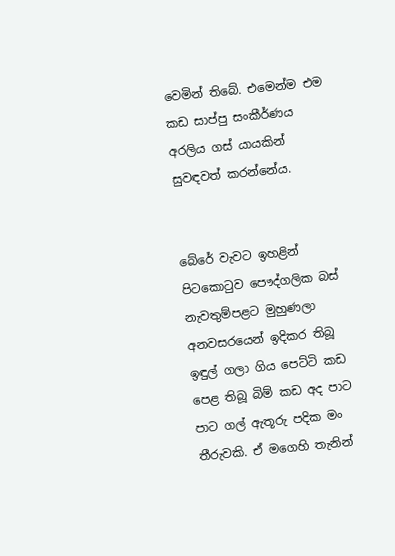වෙමින් තිබේ. එමෙන්ම එම කඩ සාප්පු සංකීර්ණය අරලිය ගස්‌ යායකින් සුවඳවත් කරන්නේය.


බේරේ වැවට ඉහළින් පිටකොටුව පෞද්ගලික බස්‌ නැවතුම්පළට මුහුණලා අනවසරයෙන් ඉදිකර තිබූ ඉඳුල් ගලා ගිය පෙට්‌ටි කඩ පෙළ තිබූ බිම් කඩ අද පාට පාට ගල් ඇතූරු පදික මං තීරුවකි. ඒ මගෙහි තැනින්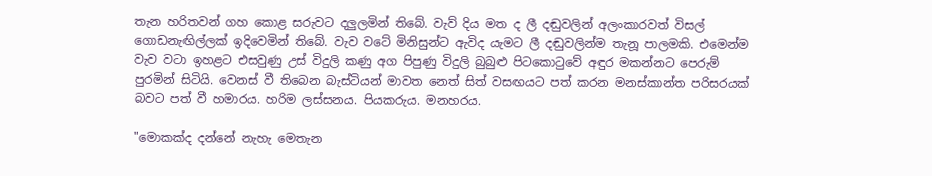තැන හරිතවන් ගහ කොළ සරුවට දලුලමින් තිබේ. වැව් දිය මත ද ලී දඬුවලින් අලංකාරවත් විසල් ගොඩනැඟිල්ලක්‌ ඉදිවෙමින් තිබේ. වැව වටේ මිනිසුන්ට ඇවිද යැමට ලී දඬුවලින්ම තැනූ පාලමකි. එමෙන්ම වැව වටා ඉහළට එසවුණු උස්‌ විදුලි කණු අග පිපුණු විදුලි බුබුළු පිටකොටුවේ අඳුර මකන්නට පෙරුම් පුරමින් සිටියි. වෙනස්‌ වී තිබෙන බැස්‌ටියන් මාවත නෙත් සිත් වසඟයට පත් කරන මනස්‌කාන්ත පරිසරයක්‌ බවට පත් වී හමාරය. හරිම ලස්‌සනය. පියකරුය. මනහරය.

"මොකක්‌ද දන්නේ නැහැ මෙතැන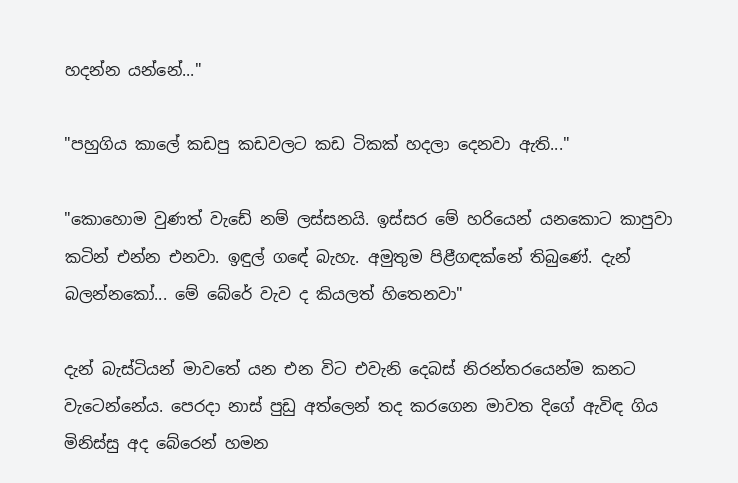හදන්න යන්නේ..."

"පහුගිය කාලේ කඩපු කඩවලට කඩ ටිකක්‌ හදලා දෙනවා ඇති..."

"කොහොම වුණත් වැඩේ නම් ලස්‌සනයි. ඉස්‌සර මේ හරියෙන් යනකොට කාපුවා කටින් එන්න එනවා. ඉඳුල් ගඳේ බැහැ. අමුතුම පිළීගඳක්‌නේ තිබුණේ. දැන් බලන්නකෝ... මේ බේරේ වැව ද කියලත් හිතෙනවා"

දැන් බැස්‌ටියන් මාවතේ යන එන විට එවැනි දෙබස්‌ නිරන්තරයෙන්ම කනට වැටෙන්නේය. පෙරදා නාස්‌ පුඩු අත්ලෙන් තද කරගෙන මාවත දිගේ ඇවිඳ ගිය මිනිස්‌සු අද බේරෙන් හමන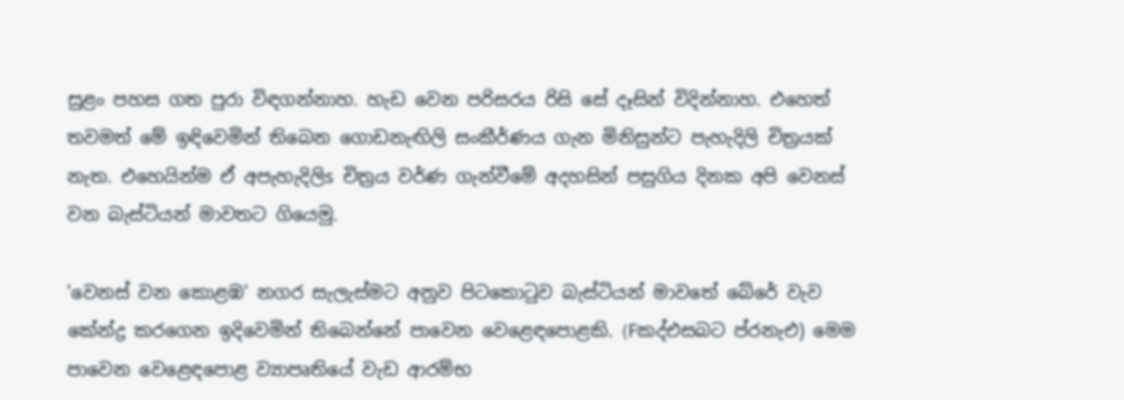සුළං පහස ගත පුරා විඳගන්නාහ. හැඩ වෙන පරිසරය රිසි සේ දෑසින් විදින්නාහ. එහෙත් තවමත් මේ ඉඳිවෙමින් තිබෙන ගොඩනැඟිලි සංකීර්ණය ගැන මිනිසුන්ට පැහැදිලි චිත්‍රයක්‌ නැත. එහෙයින්ම ඒ අපැහැදිලිs චිත්‍රය වර්ණ ගැන්වීමේ අදහසින් පසුගිය දිනක අපි වෙනස්‌ වන බැස්‌ටියන් මාවතට ගියෙමු.

'වෙනස්‌ වන කොළඹ' නගර සැලැස්‌මට අනුව පිටකොටුව බැස්‌ටියන් මාවතේ බේරේ වැව කේන්ද්‍ර කරගෙන ඉදිවෙමින් තිබෙන්නේ පාවෙන වෙළෙඳපොළකි. (Fකද්එසබට ප්රනැඑ) මෙම පාවෙන වෙළෙඳපොළ ව්‍යාපෘතියේ වැඩ ආරම්භ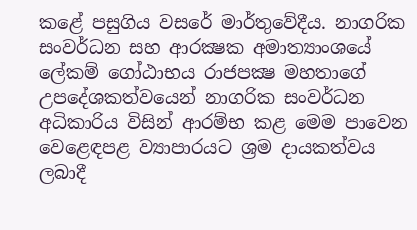කළේ පසුගිය වසරේ මාර්තුවේදීය. නාගරික සංවර්ධන සහ ආරක්‍ෂක අමාත්‍යාංශයේ ලේකම් ගෝඨාභය රාජපක්‍ෂ මහතාගේ උපදේශකත්වයෙන් නාගරික සංවර්ධන අධිකාරිය විසින් ආරම්භ කළ මෙම පාවෙන වෙළෙඳපළ ව්‍යාපාරයට ශ්‍රම දායකත්වය ලබාදී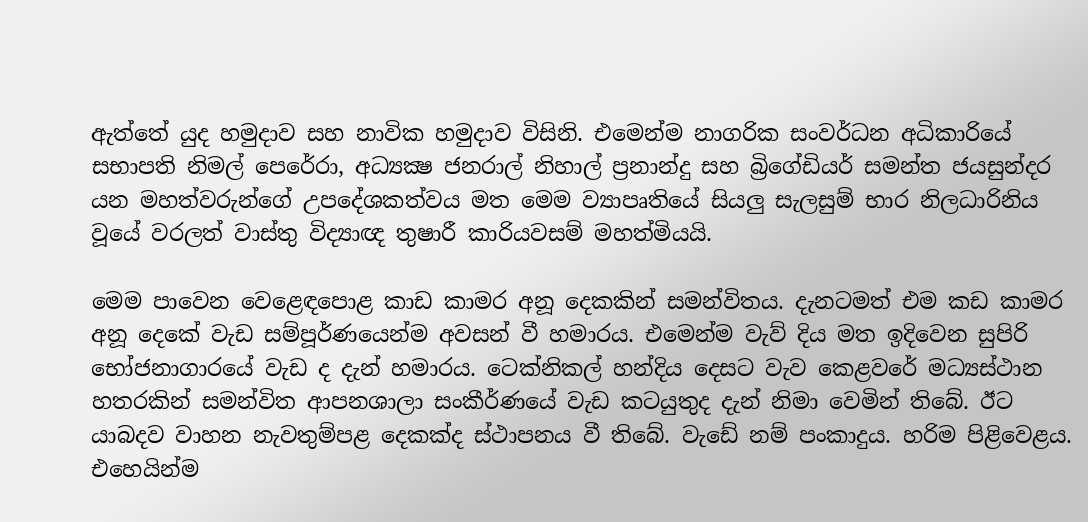ඇත්තේ යුද හමුදාව සහ නාවික හමුදාව විසිනි. එමෙන්ම නාගරික සංවර්ධන අධිකාරියේ සභාපති නිමල් පෙරේරා, අධ්‍යක්‍ෂ ජනරාල් නිහාල් ප්‍රනාන්දු සහ බ්‍රිගේඩියර් සමන්ත ජයසුන්දර යන මහත්වරුන්ගේ උපදේශකත්වය මත මෙම ව්‍යාපෘතියේ සියලු සැලසුම් භාර නිලධාරිනිය වූයේ වරලත් වාස්‌තු විද්‍යාඥ තුෂාරී කාරියවසම් මහත්මියයි.

මෙම පාවෙන වෙළෙඳපොළ කාඩ කාමර අනූ දෙකකින් සමන්විතය. දැනටමත් එම කඩ කාමර අනූ දෙකේ වැඩ සම්පූර්ණයෙන්ම අවසන් වී හමාරය. එමෙන්ම වැව් දිය මත ඉදිවෙන සුපිරි භෝජනාගාරයේ වැඩ ද දැන් හමාරය. ටෙක්‌නිකල් හන්දිය දෙසට වැව කෙළවරේ මධ්‍යස්‌ථාන හතරකින් සමන්විත ආපනශාලා සංකීර්ණයේ වැඩ කටයුතුද දැන් නිමා වෙමින් තිබේ. ඊට යාබදව වාහන නැවතුම්පළ දෙකක්‌ද ස්‌ථාපනය වී තිබේ. වැඩේ නම් පංකාදුය. හරිම පිළිවෙළය. එහෙයින්ම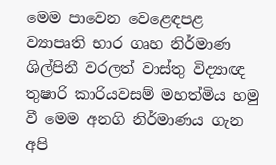මෙම පාවෙන වෙළෙඳපළ ව්‍යාපෘති භාර ගෘහ නිර්මාණ ශිල්පිනී වරලත් වාස්‌තු විද්‍යාඥ තුෂාරි කාරියවසම් මහත්මිය හමු වී මෙම අනගි නිර්මාණය ගැන අපි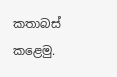කතාබස්‌ කළෙමු.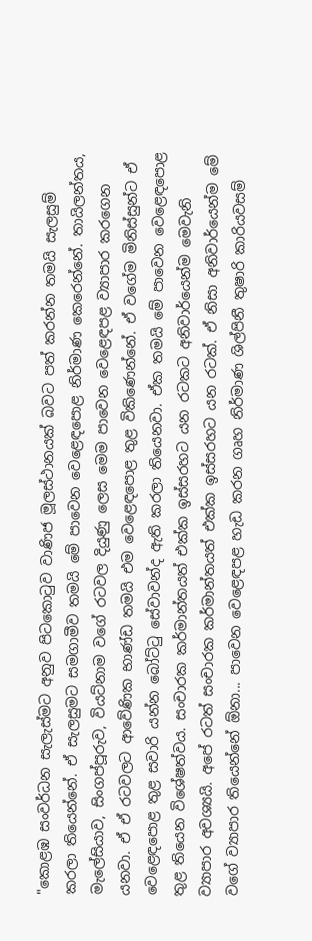"කොළඹ සංවර්ධන සැලැස්‌මට අනුව පිටකොටුව වාණිජ මූලස්‌ථානයක්‌ බවට පත් කරන්න තමයි සැලසුම් කරලා තියෙන්නේ. ඒ සැලසුමට සමගාමීව තමයි මේ පාවෙන වෙළෙඳපොළ නිර්මාණ කෙරෙන්නේ. තායිලන්තය, මැලේසියාව, සිංගප්පූරුව, වියට්‌නාම වගේ රටවල දියුණු ලෙස මෙම පාවෙන වෙළෙඳපළ ව්‍යාපාර කරගෙන යනවා. ඒ ඒ රටවලට ආවේණික භාණ්‌ඩ තමයි එම වෙළෙඳපොළ තුළ විකිණෙන්නේ. ඒ වගේම මිනිස්‌සුන්ට ඒ වෙළෙඳපොළ තුළ සවාරි යන්න බෝට්‌ටු සේවාවන්ද ඇති කරලා තියෙනවා. ඒක තමයි මේ පාවෙන වෙළෙඳපොළ තුළ තියෙන විශේෂත්වය. සංචාරක කර්මාන්තයත් එක්‌ක ඉස්‌සරහට යන රටකට අනිවාර්යෙන්ම මෙවැනි ව්‍යාපාර අවශ්‍යයි. අපේ රටත් සංචාරක කර්මාන්තයත් එක්‌ක ඉස්‌සරහට යන රටක්‌. ඒ නිසා අනිවාර්යෙන්ම මේ වගේ ව්‍යාපාර තියෙන්නේ ඕනා... පාවෙන වෙළෙඳපළ හැඩ කරන ගෘහ නිර්මාණ ශිල්පිනී තුෂාරි කාරියවසම්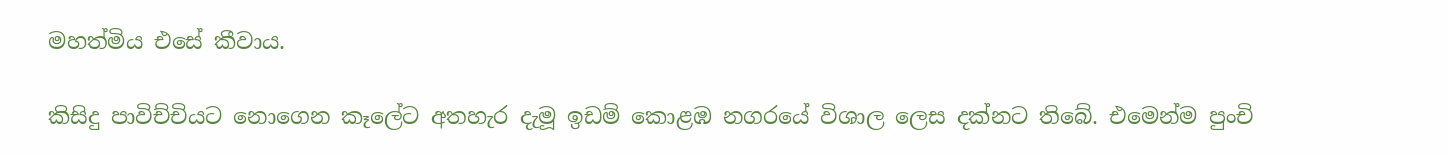මහත්මිය එසේ කීවාය.

කිසිදු පාවිච්චියට නොගෙන කෑලේට අතහැර දැමූ ඉඩම් කොළඹ නගරයේ විශාල ලෙස දක්‌නට තිබේ. එමෙන්ම පුංචි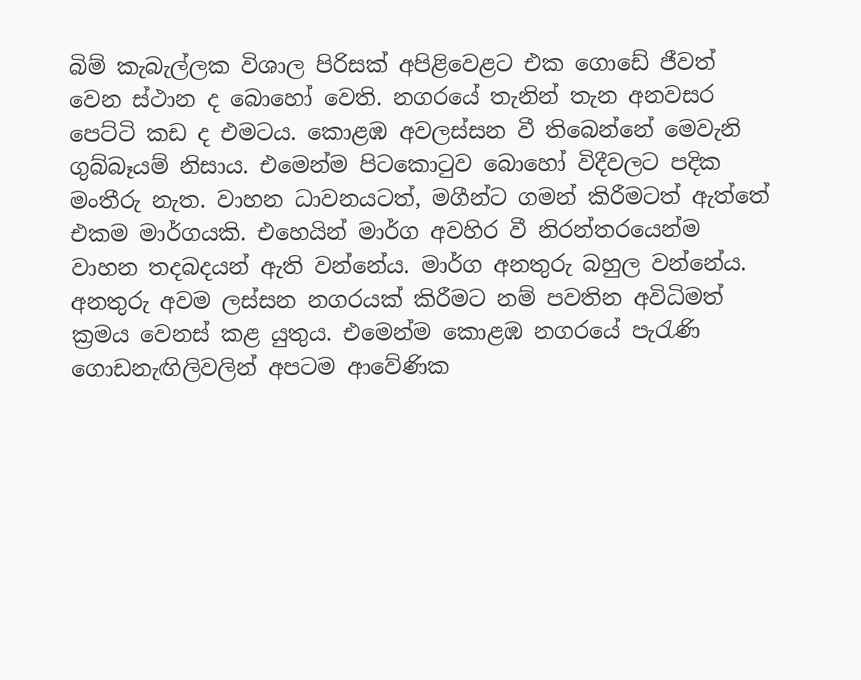බිම් කැබැල්ලක විශාල පිරිසක්‌ අපිළිවෙළට එක ගොඩේ ජීවත් වෙන ස්‌ථාන ද බොහෝ වෙති. නගරයේ තැනින් තැන අනවසර පෙට්‌ටි කඩ ද එමටය. කොළඹ අවලස්‌සන වී තිබෙන්නේ මෙවැනි ගුබ්බෑයම් නිසාය. එමෙන්ම පිටකොටුව බොහෝ විදීවලට පදික මංතීරු නැත. වාහන ධාවනයටත්, මගීන්ට ගමන් කිරීමටත් ඇත්තේ එකම මාර්ගයකි. එහෙයින් මාර්ග අවහිර වී නිරන්තරයෙන්ම වාහන තදබදයන් ඇති වන්නේය. මාර්ග අනතුරු බහුල වන්නේය. අනතුරු අවම ලස්‌සන නගරයක්‌ කිරීමට නම් පවතින අවිධිමත් ක්‍රමය වෙනස්‌ කළ යුතුය. එමෙන්ම කොළඹ නගරයේ පැරැණි ගොඩනැඟිලිවලින් අපටම ආවේණික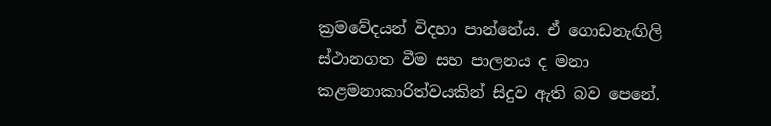ක්‍රමවේදයන් විදහා පාන්නේය. ඒ ගොඩනැඟිලි ස්‌ථානගත වීම සහ පාලනය ද මනා කළමනාකාරිත්වයකින් සිදුව ඇති බව පෙනේ.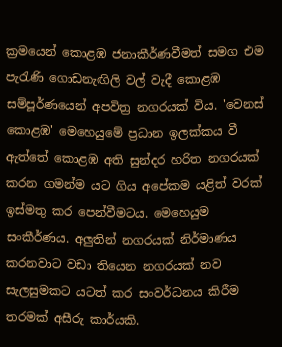ක්‍රමයෙන් කොළඹ ජනාකීර්ණවීමත් සමග එම පැරැණි ගොඩනැඟිලි වල් වැදී කොළඹ සම්පූර්ණයෙන් අපවිත්‍ර නගරයක්‌ විය. 'වෙනස්‌ කොළඹ' මෙහෙයුමේ ප්‍රධාන ඉලක්‌කය වී ඇත්තේ කොළඹ අති සුන්දර හරිත නගරයක්‌ කරන ගමන්ම යට ගිය අපේකම යළිත් වරක්‌ ඉස්‌මතු කර පෙන්වීමටය. මෙහෙයුම සංකීර්ණය. අලුතින් නගරයක්‌ නිර්මාණය කරනවාට වඩා තියෙන නගරයක්‌ නව සැලසුමකට යටත් කර සංවර්ධනය කිරීම තරමක්‌ අසීරු කාර්යකි.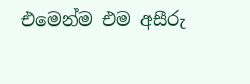එමෙන්ම එම අසීරු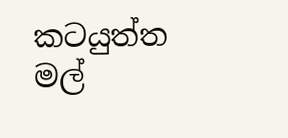කටයුත්ත මල්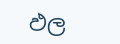ඵල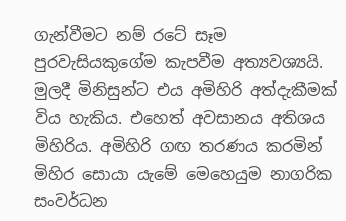ගැන්වීමට නම් රටේ සෑම පුරවැසියකුගේම කැපවීම අත්‍යවශ්‍යයි. මුලදී මිනිසුන්ට එය අමිහිරි අත්දැකීමක්‌ විය හැකිය. එහෙත් අවසානය අතිශය මිහිරිය. අමිහිරි ගඟ තරණය කරමින් මිහිර සොයා යැමේ මෙහෙයුම නාගරික සංවර්ධන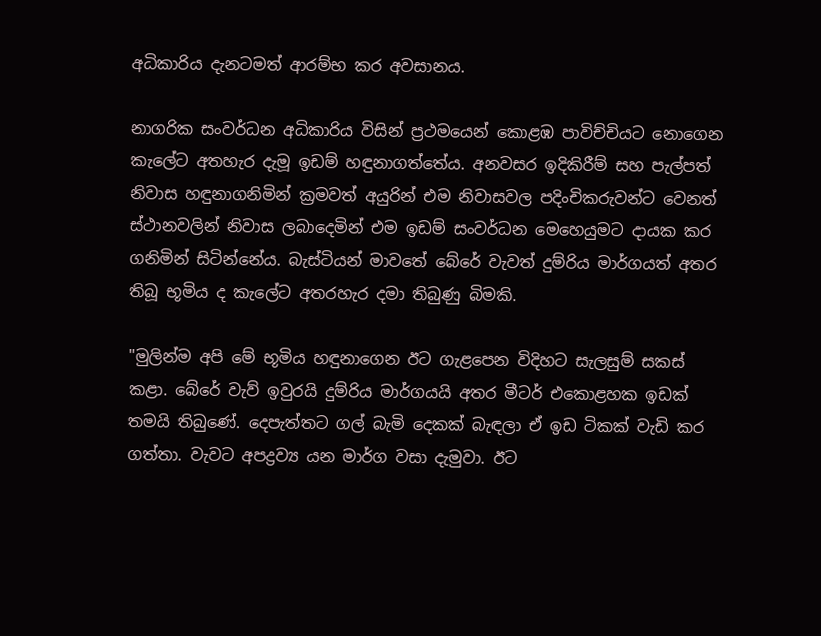අධිකාරිය දැනටමත් ආරම්භ කර අවසානය.

නාගරික සංවර්ධන අධිකාරිය විසින් ප්‍රථමයෙන් කොළඹ පාවිච්චියට නොගෙන කැලේට අතහැර දැමූ ඉඩම් හඳුනාගත්තේය. අනවසර ඉදිකිරීම් සහ පැල්පත් නිවාස හඳුනාගනිමින් ක්‍රමවත් අයුරින් එම නිවාසවල පදිංචිකරුවන්ට වෙනත් ස්‌ථානවලින් නිවාස ලබාදෙමින් එම ඉඩම් සංවර්ධන මෙහෙයුමට දායක කර ගනිමින් සිටින්නේය. බැස්‌ටියන් මාවතේ බේරේ වැවත් දුම්රිය මාර්ගයත් අතර තිබූ භූමිය ද කැලේට අතරහැර දමා තිබුණු බිමකි.

"මුලින්ම අපි මේ භූමිය හඳුනාගෙන ඊට ගැළපෙන විදිහට සැලසුම් සකස්‌ කළා. බේරේ වැව් ඉවුරයි දුම්රිය මාර්ගයයි අතර මීටර් එකොළහක ඉඩක්‌ තමයි තිබුණේ. දෙපැත්තට ගල් බැමි දෙකක්‌ බැඳලා ඒ ඉඩ ටිකක්‌ වැඩි කර ගත්තා. වැවට අපද්‍රව්‍ය යන මාර්ග වසා දැමුවා. ඊට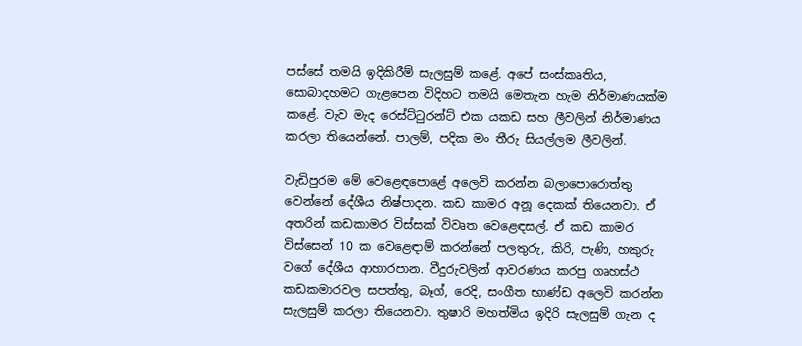පස්‌සේ තමයි ඉදිකිරීම් සැලසුම් කළේ. අපේ සංස්‌කෘතිය, සොබාදහමට ගැළපෙන විදිහට තමයි මෙතැන හැම නිර්මාණයක්‌ම කළේ. වැව මැද රෙස්‌ට්‌ටුරන්ට්‌ එක යකඩ සහ ලීවලින් නිර්මාණය කරලා තියෙන්නේ. පාලම්, පදික මං තීරු සියල්ලම ලීවලින්.

වැඩිපුරම මේ වෙළෙඳපොළේ අලෙවි කරන්න බලාපොරොත්තු වෙන්නේ දේශීය නිෂ්පාදන. කඩ කාමර අනූ දෙකක්‌ තියෙනවා. ඒ අතරින් කඩකාමර විස්‌සක්‌ විවෘත වෙළෙඳසල්. ඒ කඩ කාමර විස්‌සෙන් 10 ක වෙළෙඳාම් කරන්නේ පලතුරු, කිරි, පැණි, හකුරු වගේ දේශීය ආහාරපාන. වීදුරුවලින් ආවරණය කරපු ගෘහස්‌ථ කඩකමාරවල සපත්තු, බෑග්, රෙදි, සංගීත භාණ්‌ඩ අලෙවි කරන්න සැලසුම් කරලා තියෙනවා. තුෂාරි මහත්මිය ඉදිරි සැලසුම් ගැන ද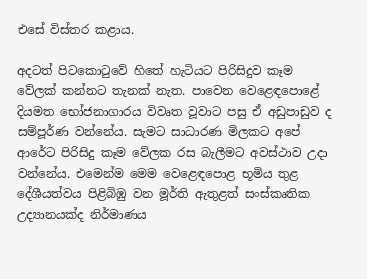එසේ විස්‌තර කළාය.

අදටත් පිටකොටුවේ හිතේ හැටියට පිරිසිදුව කෑම වේලක්‌ කන්නට තැනක්‌ නැත. පාවෙන වෙළෙඳපොළේ දියමත භෝජනාගාරය විවෘත වූවාට පසු ඒ අඩුපාඩුව ද සම්පූර්ණ වන්නේය. සැමට සාධාරණ මිලකට අපේ ආරේට පිරිසිදු කෑම වේලක රස බැලීමට අවස්‌ථාව උදා වන්නේය. එමෙන්ම මෙම වෙළෙඳපොළ භූමිය තුළ දේශීයත්වය පිළිබිඹු වන මූර්ති ඇතුළත් සංස්‌කෘතික උද්‍යානයක්‌ද නිර්මාණය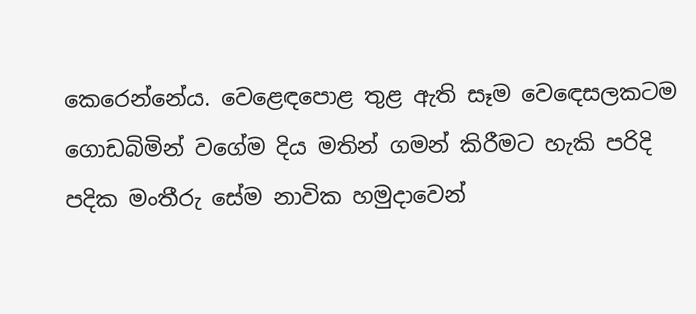කෙරෙන්නේය. වෙළෙඳපොළ තුළ ඇති සෑම වෙඳෙසලකටම ගොඩබිමින් වගේම දිය මතින් ගමන් කිරීමට හැකි පරිදි පදික මංතීරු සේම නාවික හමුදාවෙන්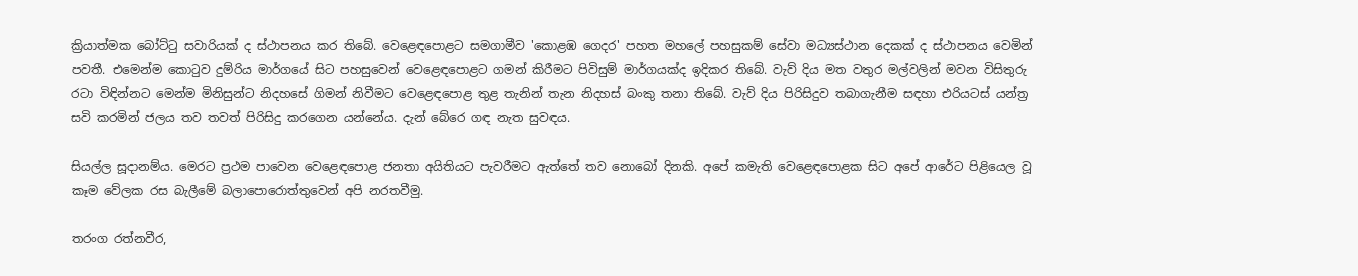ක්‍රියාත්මක බෝට්‌ටු සවාරියක්‌ ද ස්‌ථාපනය කර තිබේ. වෙළෙඳපොළට සමගාමීව 'කොළඹ ගෙදර' පහත මහලේ පහසුකම් සේවා මධ්‍යස්‌ථාන දෙකක්‌ ද ස්‌ථාපනය වෙමින් පවතී. එමෙන්ම කොටුව දුම්රිය මාර්ගයේ සිට පහසුවෙන් වෙළෙඳපොළට ගමන් කිරීමට පිවිසුම් මාර්ගයක්‌ද ඉදිකර තිබේ. වැව් දිය මත වතුර මල්වලින් මවන විසිතුරු රටා විඳින්නට මෙන්ම මිනිසුන්ට නිදහසේ ගිමන් නිවීමට වෙළෙඳපොළ තුළ තැනින් තැන නිදහස්‌ බංකු තනා තිබේ. වැව් දිය පිරිසිදුව තබාගැනීම සඳහා එරියටස්‌ යන්ත්‍ර සවි කරමින් ජලය තව තවත් පිරිසිදු කරගෙන යන්නේය. දැන් බේරෙ ගඳ නැත සුවඳය.

සියල්ල සූදානම්ය. මෙරට ප්‍රථම පාවෙන වෙළෙඳපොළ ජනතා අයිතියට පැවරීමට ඇත්තේ තව නොබෝ දිනකි. අපේ කමැති වෙළෙඳපොළක සිට අපේ ආරේට පිළියෙල වූ කෑම වේලක රස බැලීමේ බලාපොරොත්තුවෙන් අපි නරතවීමු.

තරංග රත්නවීර,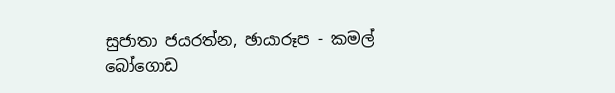සුජාතා ජයරත්න, ඡායාරූප - කමල් බෝගොඩ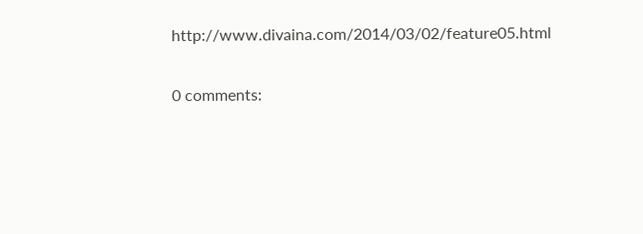http://www.divaina.com/2014/03/02/feature05.html

0 comments: